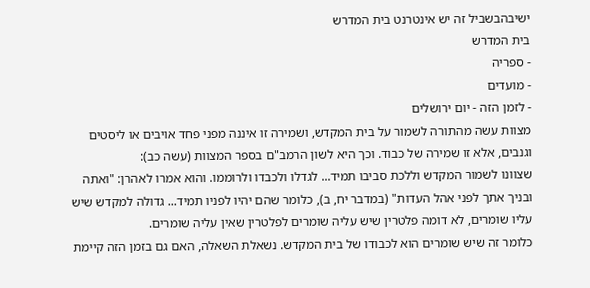ישיבהבשביל זה יש אינטרנט בית המדרש
בית המדרש
- ספריה
- מועדים
- לזמן הזה - יום ירושלים
מצוות עשה מהתורה לשמור על בית המקדש, ושמירה זו איננה מפני פחד אויבים או ליסטים וגנבים, אלא זו שמירה של כבוד. וכך היא לשון הרמב"ם בספר המצוות (עשה כב):
שצוונו לשמור המקדש וללכת סביבו תמיד... לגדלו ולכבדו ולרוממו. והוא אמרו לאהרן: "ואתה ובניך אתך לפני אהל העדות" (במדבר יח, ב), כלומר שהם יהיו לפניו תמיד... גדולה למקדש שיש עליו שומרים, לא דומה פלטרין שיש עליה שומרים לפלטרין שאין עליה שומרים.
כלומר זה שיש שומרים הוא לכבודו של בית המקדש. נשאלת השאלה, האם גם בזמן הזה קיימת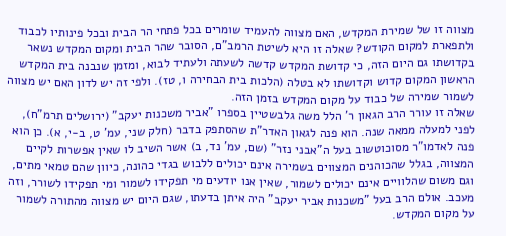מצווה זו של שמירת המקדש, האם מצווה להעמיד שומרים בכל פתחי הר הבית ובכל פינותיו לכבוד ולתפארת למקום הקודש? שאלה זו היא לשיטת הרמב"ם, הסובר שהר הבית ומקום המקדש נשאר בקדושתו גם היום הזה, כי קדושת המקדש קדשה לשעתה ולעתיד לבוא, ומזמן שנבנה בית המקדש הראשון המקום קדוש וקדושתו לא בטלה (הלכות בית הבחירה ו, טז). ולפי זה יש לדון האם יש מצווה לשמור שמירה של כבוד על מקום המקדש בזמן הזה.
שאלה זו עורר הרב הגאון ר' הלל משה גלבשטיין בספרו "אביר משכנות יעקב" (ירושלים תרמ"ח), לפני למעלה ממאה שנה. הוא פנה לגאון האדר"ת שהסתפק בדבר (חלק שני, עמ' ט, ב-י, א). כן הוא פנה לאדמו"ר מסוכוטשוב בעל ה"אבני נזר" (שם, עמ' נד, ב) אשר השיב לו שאין אפשרות לקיים המצווה, בגלל שהכוהנים המצווים בשמירה אינם יכולים ללבוש בגדי כהונה, כיוון שהם טמאי מתים, וגם משום שהלוויים אינם יכולים לשמור, שאין אנו יודעים מי תפקידו לשמור ומי תפקידו לשורר, וזה מעכב. אולם הרב בעל "משכנות אביר יעקב" היה איתן בדעתו, שגם היום יש מצווה מהתורה לשמור על מקום המקדש.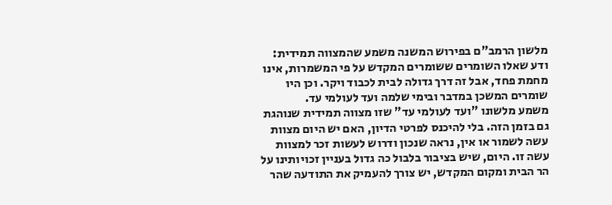מלשון הרמב"ם בפירוש המשנה משמע שהמצווה תמידית:
ודע שאלו השומרים ששומרים המקדש על פי המשמרות, אינו מחמת פחד, אבל זה דרך גדולה לבית לכבוד ויקר. וכן היו שומרים המשכן במדבר ובימי שלמה ועד לעולמי עד.
משמע מלשונו "ועד לעולמי עד" שזו מצווה תמידית שנוהגת גם בזמן הזה. בלי להיכנס לפרטי הדיון, האם יש היום מצוות עשה לשמור או אין, נראה שנכון ודרוש לעשות זכר למצוות עשה זו. היום, שיש בציבור בלבול כה גדול בעניין זכויותינו על הר הבית ומקום המקדש, יש צורך להעמיק את התודעה שהר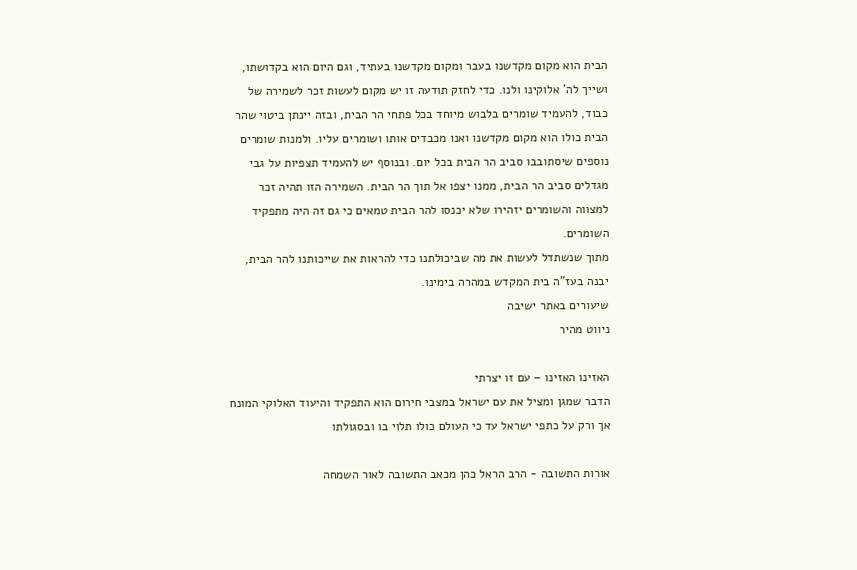הבית הוא מקום מקדשנו בעבר ומקום מקדשנו בעתיד, וגם היום הוא בקדושתו, ושייך לה' אלוקינו ולנו. כדי לחזק תודעה זו יש מקום לעשות זכר לשמירה של כבוד, להעמיד שומרים בלבוש מיוחד בכל פתחי הר הבית, ובזה יינתן ביטוי שהר הבית כולו הוא מקום מקדשנו ואנו מכבדים אותו ושומרים עליו. ולמנות שומרים נוספים שיסתובבו סביב הר הבית בכל יום. ובנוסף יש להעמיד תצפיות על גבי מגדלים סביב הר הבית, ממנו יצפו אל תוך הר הבית. השמירה הזו תהיה זכר למצווה והשומרים יזהירו שלא יכנסו להר הבית טמאים כי גם זה היה מתפקיד השומרים.
מתוך שנשתדל לעשות את מה שביכולתנו כדי להראות את שייכותנו להר הבית, יבנה בעז"ה בית המקדש במהרה בימינו.
שיעורים באתר ישיבה
ניווט מהיר

האזינו האזינו – עם זו יצרתי
הדבר שמגן ומציל את עם ישראל במצבי חירום הוא התפקיד והיעוד האלוקי המונח אך ורק על כתפי ישראל עד כי העולם כולו תלוי בו ובסגולתו

אורות התשובה - הרב הראל כהן מכאב התשובה לאור השמחה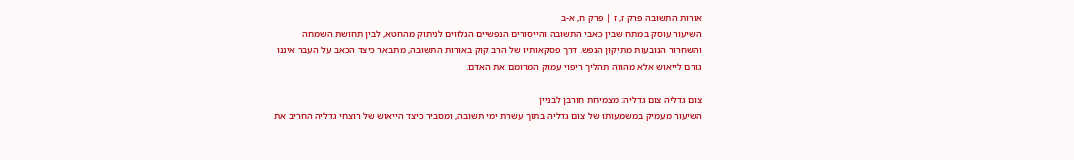אורות התשובה פרק ז, ז | פרק ח, א-ב
השיעור עוסק במתח שבין כאבי התשובה והייסורים הנפשיים הנלווים לניתוק מהחטא, לבין תחושת השמחה והשחרור הנובעות מתיקון הנפש. דרך פסקאותיו של הרב קוק באורות התשובה, מתבאר כיצד הכאב על העבר איננו גורם לייאוש אלא מהווה תהליך ריפוי עמוק המרומם את האדם.

צום גדליה צום גדליה: מצמיחת חורבן לבניין
השיעור מעמיק במשמעותו של צום גדליה בתוך עשרת ימי תשובה, ומסביר כיצד הייאוש של רוצחי גדליה החריב את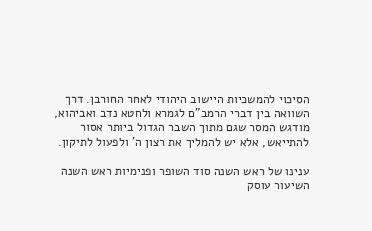הסיכוי להמשכיות היישוב היהודי לאחר החורבן. דרך השוואה בין דברי הרמב"ם לגמרא ולחטא נדב ואביהוא, מודגש המסר שגם מתוך השבר הגדול ביותר אסור להתייאש, אלא יש להמליך את רצון ה' ולפעול לתיקון.

ענינו של ראש השנה סוד השופר ופנימיות ראש השנה
השיעור עוסק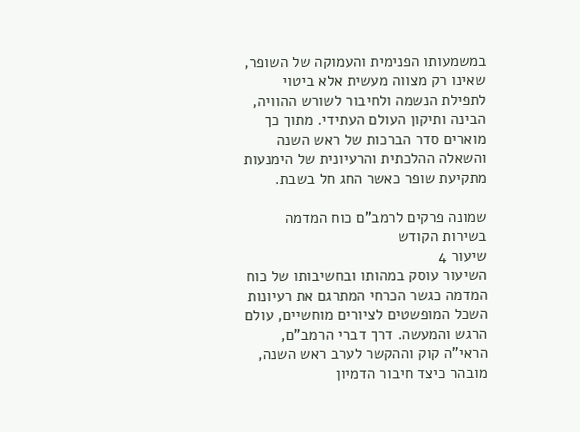במשמעותו הפנימית והעמוקה של השופר, שאינו רק מצווה מעשית אלא ביטוי לתפילת הנשמה ולחיבור לשורש ההוויה, הבינה ותיקון העולם העתידי. מתוך כך מוארים סדר הברכות של ראש השנה והשאלה ההלכתית והרעיונית של הימנעות מתקיעת שופר כאשר החג חל בשבת.

שמונה פרקים לרמב"ם כוח המדמה בשירות הקודש
שיעור 4
השיעור עוסק במהותו ובחשיבותו של כוח המדמה כגשר הכרחי המתרגם את רעיונות השכל המופשטים לציורים מוחשיים, עולם הרגש והמעשה. דרך דברי הרמב"ם, הראי"ה קוק וההקשר לערב ראש השנה, מובהר כיצד חיבור הדמיון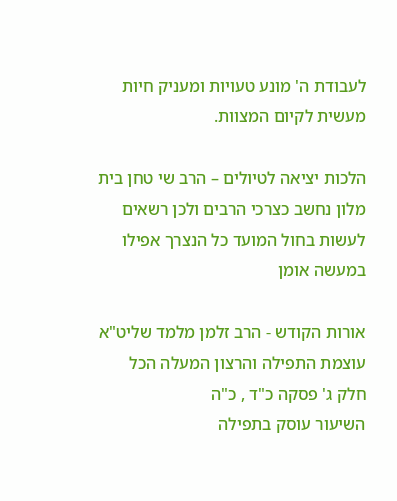לעבודת ה' מונע טעויות ומעניק חיות מעשית לקיום המצוות.

הלכות יציאה לטיולים – הרב שי טחן בית מלון נחשב כצרכי הרבים ולכן רשאים לעשות בחול המועד כל הנצרך אפילו במעשה אומן

אורות הקודש - הרב זלמן מלמד שליט"א עוצמת התפילה והרצון המעלה הכל
חלק ג' פסקה כ"ד , כ"ה
השיעור עוסק בתפילה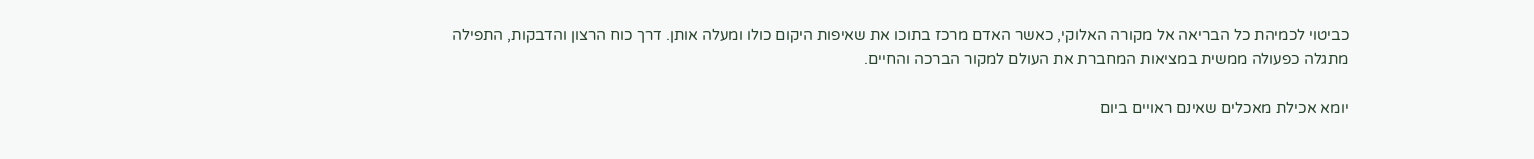כביטוי לכמיהת כל הבריאה אל מקורה האלוקי, כאשר האדם מרכז בתוכו את שאיפות היקום כולו ומעלה אותן. דרך כוח הרצון והדבקות, התפילה מתגלה כפעולה ממשית במציאות המחברת את העולם למקור הברכה והחיים.

יומא אכילת מאכלים שאינם ראויים ביום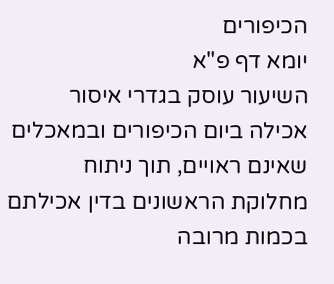הכיפורים
יומא דף פ"א
השיעור עוסק בגדרי איסור אכילה ביום הכיפורים ובמאכלים שאינם ראויים, תוך ניתוח מחלוקת הראשונים בדין אכילתם בכמות מרובה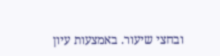ובחצי שיעור. באמצעות עיון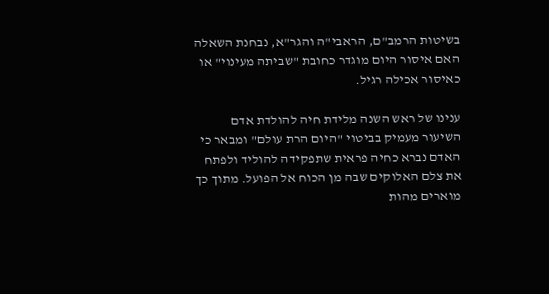בשיטות הרמב"ם, הראבי"ה והגר"א, נבחנת השאלה האם איסור היום מוגדר כחובת "שביתה מעינוי" או כאיסור אכילה רגיל.

ענינו של ראש השנה מלידת חיה להולדת אדם
השיעור מעמיק בביטוי "היום הרת עולם" ומבאר כי האדם נברא כחיה פראית שתפקידה להוליד ולפתח את צלם האלוקים שבה מן הכוח אל הפועל. מתוך כך מוארים מהות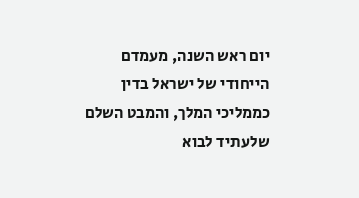יום ראש השנה, מעמדם הייחודי של ישראל בדין כממליכי המלך, והמבט השלם שלעתיד לבוא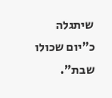שיתגלה כ"יום שכולו שבת".